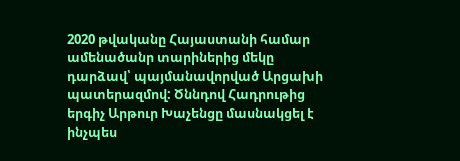2020 թվականը Հայաստանի համար ամենածանր տարիներից մեկը դարձավ՝ պայմանավորված Արցախի պատերազմով: Ծննդով Հադրութից երգիչ Արթուր Խաչենցը մասնակցել է ինչպես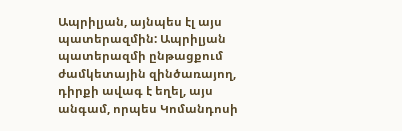Ապրիլյան, այնպես էլ այս պատերազմին: Ապրիլյան պատերազմի ընթացքում ժամկետային զինծառայող, դիրքի ավագ է եղել, այս անգամ, որպես Կոմանդոսի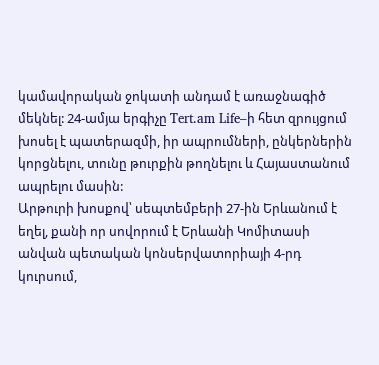կամավորական ջոկատի անդամ է առաջնագիծ մեկնել: 24-ամյա երգիչը Tert.am Life–ի հետ զրույցում խոսել է պատերազմի, իր ապրումների, ընկերներին կորցնելու, տունը թուրքին թողնելու և Հայաստանում ապրելու մասին:
Արթուրի խոսքով՝ սեպտեմբերի 27-ին Երևանում է եղել, քանի որ սովորում է Երևանի Կոմիտասի անվան պետական կոնսերվատորիայի 4-րդ կուրսում,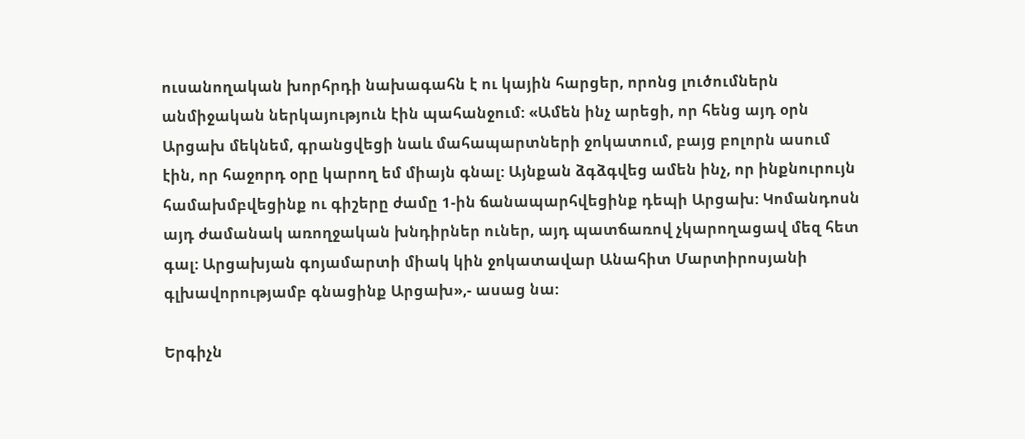ուսանողական խորհրդի նախագահն է ու կային հարցեր, որոնց լուծումներն անմիջական ներկայություն էին պահանջում: «Ամեն ինչ արեցի, որ հենց այդ օրն Արցախ մեկնեմ, գրանցվեցի նաև մահապարտների ջոկատում, բայց բոլորն ասում էին, որ հաջորդ օրը կարող եմ միայն գնալ: Այնքան ձգձգվեց ամեն ինչ, որ ինքնուրույն համախմբվեցինք ու գիշերը ժամը 1-ին ճանապարհվեցինք դեպի Արցախ: Կոմանդոսն այդ ժամանակ առողջական խնդիրներ ուներ, այդ պատճառով չկարողացավ մեզ հետ գալ: Արցախյան գոյամարտի միակ կին ջոկատավար Անահիտ Մարտիրոսյանի գլխավորությամբ գնացինք Արցախ»,- ասաց նա:

Երգիչն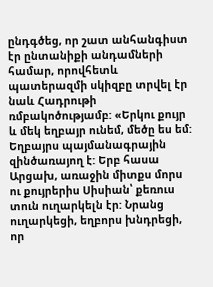ընդգծեց, որ շատ անհանգիստ էր ընտանիքի անդամների համար, որովհետև պատերազմի սկիզբը տրվել էր նաև Հադրութի ռմբակոծությամբ: «Երկու քույր և մեկ եղբայր ունեմ, մեծը ես եմ: Եղբայրս պայմանագրային զինծառայող է: Երբ հասա Արցախ, առաջին միտքս մորս ու քույրերիս Սիսիան՝ քեռուս տուն ուղարկելն էր: Նրանց ուղարկեցի, եղբորս խնդրեցի, որ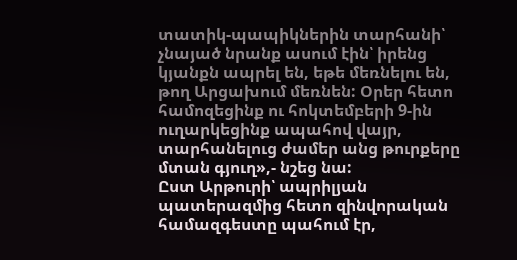տատիկ-պապիկներին տարհանի՝ չնայած նրանք ասում էին՝ իրենց կյանքն ապրել են, եթե մեռնելու են, թող Արցախում մեռնեն: Օրեր հետո համոզեցինք ու հոկտեմբերի 9-ին ուղարկեցինք ապահով վայր, տարհանելուց ժամեր անց թուրքերը մտան գյուղ»,- նշեց նա:
Ըստ Արթուրի՝ ապրիլյան պատերազմից հետո զինվորական համազգեստը պահում էր,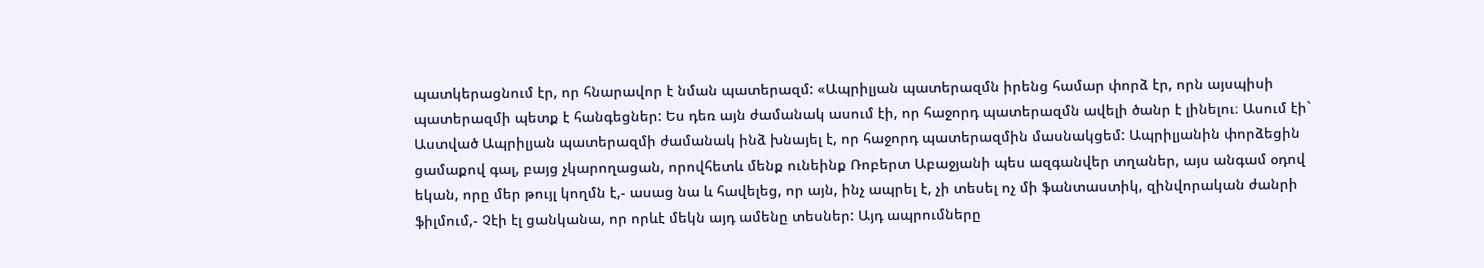պատկերացնում էր, որ հնարավոր է նման պատերազմ: «Ապրիլյան պատերազմն իրենց համար փորձ էր, որն այսպիսի պատերազմի պետք է հանգեցներ: Ես դեռ այն ժամանակ ասում էի, որ հաջորդ պատերազմն ավելի ծանր է լինելու։ Ասում էի` Աստված Ապրիլյան պատերազմի ժամանակ ինձ խնայել է, որ հաջորդ պատերազմին մասնակցեմ: Ապրիլյանին փորձեցին ցամաքով գալ, բայց չկարողացան, որովհետև մենք ունեինք Ռոբերտ Աբաջյանի պես ազգանվեր տղաներ, այս անգամ օդով եկան, որը մեր թույլ կողմն է,- ասաց նա և հավելեց, որ այն, ինչ ապրել է, չի տեսել ոչ մի ֆանտաստիկ, զինվորական ժանրի ֆիլմում,- Չէի էլ ցանկանա, որ որևէ մեկն այդ ամենը տեսներ: Այդ ապրումները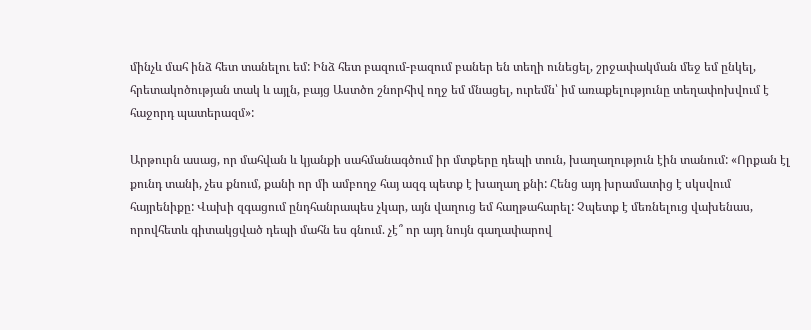մինչև մահ ինձ հետ տանելու եմ: Ինձ հետ բազում-բազում բաներ են տեղի ունեցել, շրջափակման մեջ եմ ընկել, հրետակոծության տակ և այլն, բայց Աստծո շնորհիվ ողջ եմ մնացել, ուրեմն՝ իմ առաքելությունը տեղափոխվում է հաջորդ պատերազմ»:

Արթուրն ասաց, որ մահվան և կյանքի սահմանագծում իր մտքերը դեպի տուն, խաղաղություն էին տանում: «Որքան էլ քունդ տանի, չես քնում, քանի որ մի ամբողջ հայ ազգ պետք է խաղաղ քնի: Հենց այդ խրամատից է սկսվում հայրենիքը: Վախի զգացում ընդհանրապես չկար, այն վաղուց եմ հաղթահարել: Չպետք է մեռնելուց վախենաս, որովհետև գիտակցված դեպի մահն ես գնում. չէ՞ որ այդ նույն գաղափարով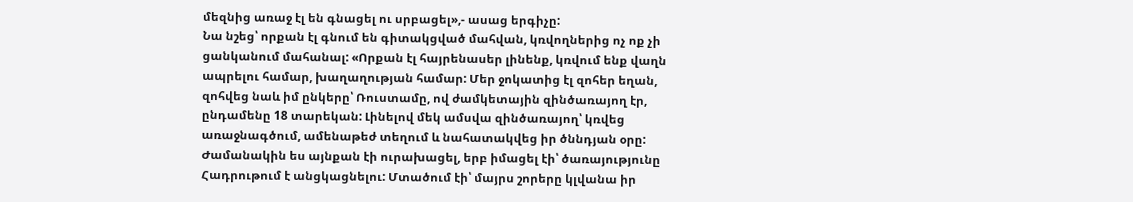մեզնից առաջ էլ են գնացել ու սրբացել»,- ասաց երգիչը:
Նա նշեց՝ որքան էլ գնում են գիտակցված մահվան, կռվողներից ոչ ոք չի ցանկանում մահանալ: «Որքան էլ հայրենասեր լինենք, կռվում ենք վաղն ապրելու համար, խաղաղության համար: Մեր ջոկատից էլ զոհեր եղան, զոհվեց նաև իմ ընկերը՝ Ռուստամը, ով ժամկետային զինծառայող էր, ընդամենը 18 տարեկան: Լինելով մեկ ամսվա զինծառայող՝ կռվեց առաջնագծում, ամենաթեժ տեղում և նահատակվեց իր ծննդյան օրը: Ժամանակին ես այնքան էի ուրախացել, երբ իմացել էի՝ ծառայությունը Հադրութում է անցկացնելու: Մտածում էի՝ մայրս շորերը կլվանա իր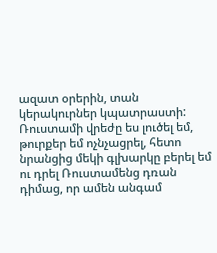ազատ օրերին, տան կերակուրներ կպատրաստի: Ռուստամի վրեժը ես լուծել եմ, թուրքեր եմ ոչնչացրել, հետո նրանցից մեկի գլխարկը բերել եմ ու դրել Ռուստամենց դռան դիմաց, որ ամեն անգամ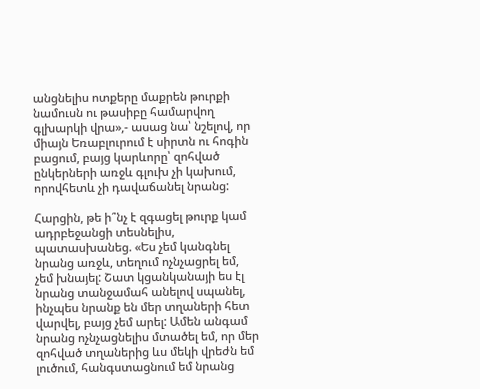անցնելիս ոտքերը մաքրեն թուրքի նամուսն ու թասիբը համարվող գլխարկի վրա»,- ասաց նա՝ նշելով, որ միայն Եռաբլուրում է սիրտն ու հոգին բացում, բայց կարևորը՝ զոհված ընկերների առջև գլուխ չի կախում, որովհետև չի դավաճանել նրանց:

Հարցին, թե ի՞նչ է զգացել թուրք կամ ադրբեջանցի տեսնելիս, պատասխանեց. «Ես չեմ կանգնել նրանց առջև, տեղում ոչնչացրել եմ, չեմ խնայել: Շատ կցանկանայի ես էլ նրանց տանջամահ անելով սպանել, ինչպես նրանք են մեր տղաների հետ վարվել, բայց չեմ արել: Ամեն անգամ նրանց ոչնչացնելիս մտածել եմ, որ մեր զոհված տղաներից ևս մեկի վրեժն եմ լուծում, հանգստացնում եմ նրանց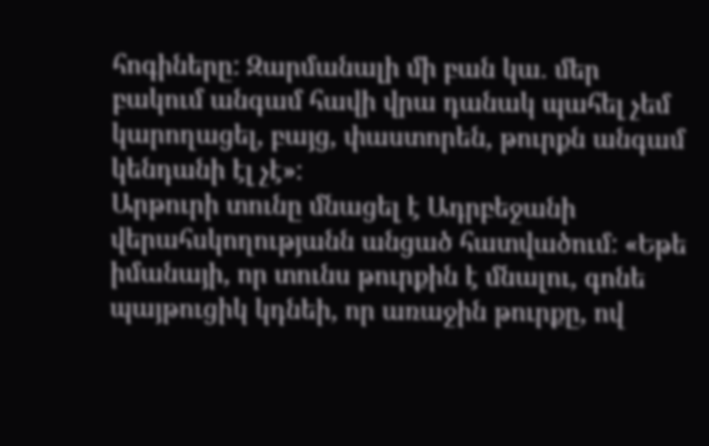հոգիները: Զարմանալի մի բան կա. մեր բակում անգամ հավի վրա դանակ պահել չեմ կարողացել, բայց, փաստորեն, թուրքն անգամ կենդանի էլ չէ»:
Արթուրի տունը մնացել է Ադրբեջանի վերահսկողությանն անցած հատվածում: «Եթե իմանայի, որ տունս թուրքին է մնալու, գոնե պայթուցիկ կդնեի, որ առաջին թուրքը, ով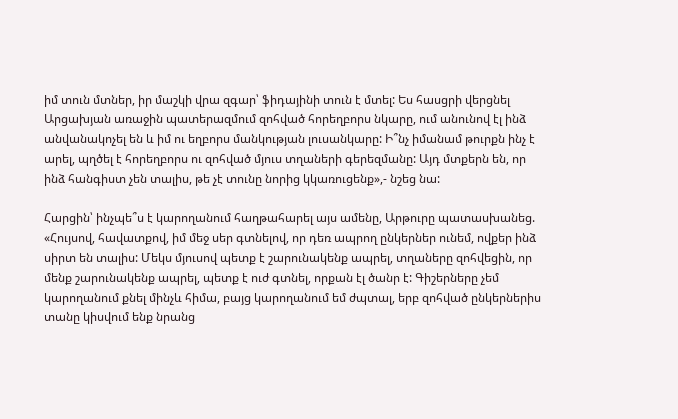իմ տուն մտներ, իր մաշկի վրա զգար՝ ֆիդայինի տուն է մտել: Ես հասցրի վերցնել Արցախյան առաջին պատերազմում զոհված հորեղբորս նկարը, ում անունով էլ ինձ անվանակոչել են և իմ ու եղբորս մանկության լուսանկարը: Ի՞նչ իմանամ թուրքն ինչ է արել, պղծել է հորեղբորս ու զոհված մյուս տղաների գերեզմանը: Այդ մտքերն են, որ ինձ հանգիստ չեն տալիս, թե չէ տունը նորից կկառուցենք»,- նշեց նա:

Հարցին՝ ինչպե՞ս է կարողանում հաղթահարել այս ամենը, Արթուրը պատասխանեց. «Հույսով, հավատքով, իմ մեջ սեր գտնելով, որ դեռ ապրող ընկերներ ունեմ, ովքեր ինձ սիրտ են տալիս: Մեկս մյուսով պետք է շարունակենք ապրել, տղաները զոհվեցին, որ մենք շարունակենք ապրել, պետք է ուժ գտնել, որքան էլ ծանր է: Գիշերները չեմ կարողանում քնել մինչև հիմա, բայց կարողանում եմ ժպտալ, երբ զոհված ընկերներիս տանը կիսվում ենք նրանց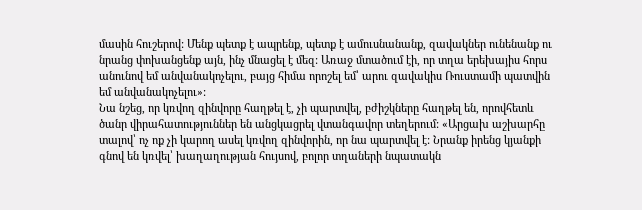մասին հուշերով: Մենք պետք է ապրենք, պետք է ամուսնանանք, զավակներ ունենանք ու նրանց փոխանցենք այն, ինչ մնացել է մեզ: Առաջ մտածում էի, որ տղա երեխայիս հորս անունով եմ անվանակոչելու, բայց հիմա որոշել եմ՝ արու զավակիս Ռուստամի պատվին եմ անվանակոչելու»:
Նա նշեց, որ կռվող զինվորը հաղթել է, չի պարտվել, բժիշկները հաղթել են, որովհետև ծանր վիրահատություններ են անցկացրել վտանգավոր տեղերում: «Արցախ աշխարհը տալով՝ ոչ ոք չի կարող ասել կռվող զինվորին, որ նա պարտվել է: Նրանք իրենց կյանքի գնով են կռվել՝ խաղաղության հույսով, բոլոր տղաների նպատակն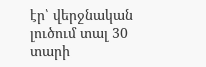էր՝ վերջնական լուծում տալ 30 տարի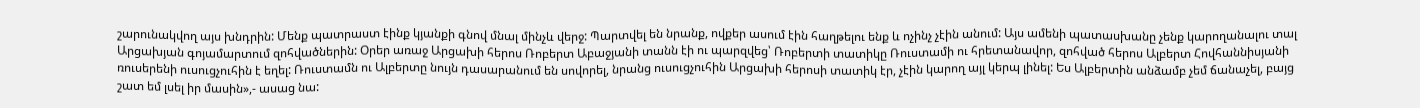շարունակվող այս խնդրին: Մենք պատրաստ էինք կյանքի գնով մնալ մինչև վերջ: Պարտվել են նրանք, ովքեր ասում էին հաղթելու ենք և ոչինչ չէին անում: Այս ամենի պատասխանը չենք կարողանալու տալ Արցախյան գոյամարտում զոհվածներին: Օրեր առաջ Արցախի հերոս Ռոբերտ Աբաջյանի տանն էի ու պարզվեց՝ Ռոբերտի տատիկը Ռուստամի ու հրետանավոր, զոհված հերոս Ալբերտ Հովհաննիսյանի ռուսերենի ուսուցչուհին է եղել: Ռուստամն ու Ալբերտը նույն դասարանում են սովորել, նրանց ուսուցչուհին Արցախի հերոսի տատիկ էր, չէին կարող այլ կերպ լինել: Ես Ալբերտին անձամբ չեմ ճանաչել, բայց շատ եմ լսել իր մասին»,- ասաց նա: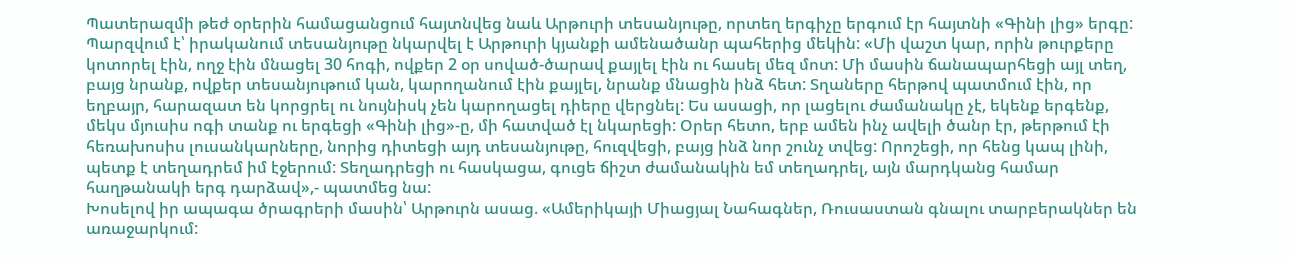Պատերազմի թեժ օրերին համացանցում հայտնվեց նաև Արթուրի տեսանյութը, որտեղ երգիչը երգում էր հայտնի «Գինի լից» երգը: Պարզվում է՝ իրականում տեսանյութը նկարվել է Արթուրի կյանքի ամենածանր պահերից մեկին: «Մի վաշտ կար, որին թուրքերը կոտորել էին, ողջ էին մնացել 30 հոգի, ովքեր 2 օր սոված-ծարավ քայլել էին ու հասել մեզ մոտ: Մի մասին ճանապարհեցի այլ տեղ, բայց նրանք, ովքեր տեսանյութում կան, կարողանում էին քայլել, նրանք մնացին ինձ հետ: Տղաները հերթով պատմում էին, որ եղբայր, հարազատ են կորցրել ու նույնիսկ չեն կարողացել դիերը վերցնել: Ես ասացի, որ լացելու ժամանակը չէ, եկենք երգենք, մեկս մյուսիս ոգի տանք ու երգեցի «Գինի լից»-ը, մի հատված էլ նկարեցի: Օրեր հետո, երբ ամեն ինչ ավելի ծանր էր, թերթում էի հեռախոսիս լուսանկարները, նորից դիտեցի այդ տեսանյութը, հուզվեցի, բայց ինձ նոր շունչ տվեց: Որոշեցի, որ հենց կապ լինի, պետք է տեղադրեմ իմ էջերում: Տեղադրեցի ու հասկացա, գուցե ճիշտ ժամանակին եմ տեղադրել, այն մարդկանց համար հաղթանակի երգ դարձավ»,- պատմեց նա:
Խոսելով իր ապագա ծրագրերի մասին՝ Արթուրն ասաց. «Ամերիկայի Միացյալ Նահագներ, Ռուսաստան գնալու տարբերակներ են առաջարկում: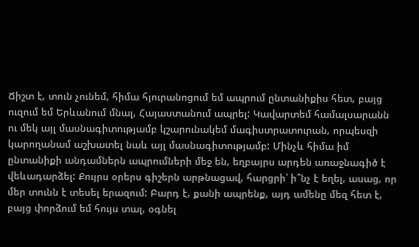Ճիշտ է, տուն չունեմ, հիմա հյուրանոցում եմ ապրում ընտանիքիս հետ, բայց ուզում եմ Երևանում մնալ, Հայաստանում ապրել: Կավարտեմ համալսարանն ու մեկ այլ մասնագիտությամբ կշարունակեմ մագիստրատուրան, որպեսզի կարողանամ աշխատել նաև այլ մասնագիտությամբ: Մինչև հիմա իմ ընտանիքի անդամներն ապրումների մեջ են, եղբայրս արդեն առաջնագիծ է վեևադարձել: Քույրս օրերս գիշերն արթնացավ, հարցրի՝ ի՞նչ է եղել, ասաց, որ մեր տունն է տեսել երազում: Բարդ է, քանի ապրենք, այդ ամենը մեզ հետ է, բայց փորձում եմ հույս տալ, օգնել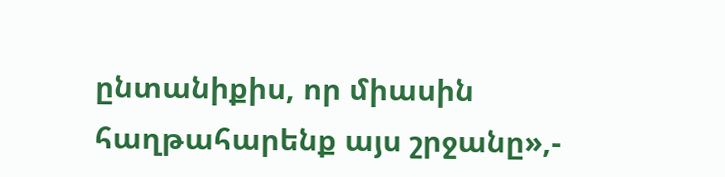ընտանիքիս, որ միասին հաղթահարենք այս շրջանը»,-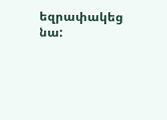եզրափակեց նա: